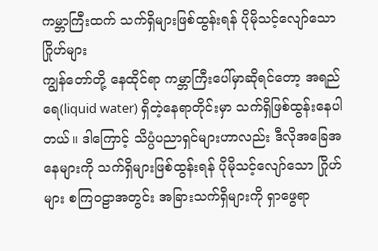ကမ္ဘာကြီးထက် သက်ရှိများဖြစ်ထွန်းရန် ပိုမိုသင့်လျော်သော ဂြိုဟ်များ
ကျွန်တော်တို့ နေထိုင်ရာ ကမ္ဘာကြီးပေါ်မှာဆိုရင်တော့ အရည်ရေ(liquid water) ရှိတဲ့နေရာတိုင်းမှာ သက်ရှိဖြစ်ထွန်းနေပါတယ်။ ဒါကြောင့် သိပ္ပံပညာရှင်များဟာလည်း ဒီလိုအခြေအနေများကို သက်ရှိများဖြစ်ထွန်းရန် ပိုမိုသင့်လျော်သော ဂြိုဟ်များ စကြဝဠာအတွင်း အခြားသက်ရှိများကို ရှာဖွေရာ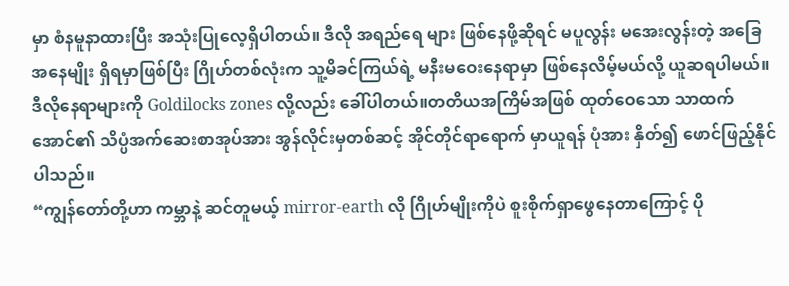မှာ စံနမူနာထားပြီး အသုံးပြုလေ့ရှိပါတယ်။ ဒီလို အရည်ရေ များ ဖြစ်နေဖို့ဆိုရင် မပူလွန်း မအေးလွန်းတဲ့ အခြေအနေမျိုး ရှိရမှာဖြစ်ပြီး ဂြိုဟ်တစ်လုံးက သူ့မိခင်ကြယ်ရဲ့ မနီးမဝေးနေရာမှာ ဖြစ်နေလိမ့်မယ်လို့ ယူဆရပါမယ်။ ဒီလိုနေရာများကို Goldilocks zones လို့လည်း ခေါ်ပါတယ်။တတိယအကြိမ်အဖြစ် ထုတ်ဝေသော သာထက်အောင်၏ သိပ္ပံအက်ဆေးစာအုပ်အား အွန်လိုင်းမှတစ်ဆင့် အိုင်တိုင်ရာရောက် မှာယူရန် ပုံအား နှိတ်၍ ဖောင်ဖြည့်နိုင်ပါသည်။
“ကျွန်တော်တို့ဟာ ကမ္ဘာနဲ့ ဆင်တူမယ့် mirror-earth လို ဂြိုဟ်မျိုးကိုပဲ စူးစိုက်ရှာဖွေနေတာကြောင့် ပို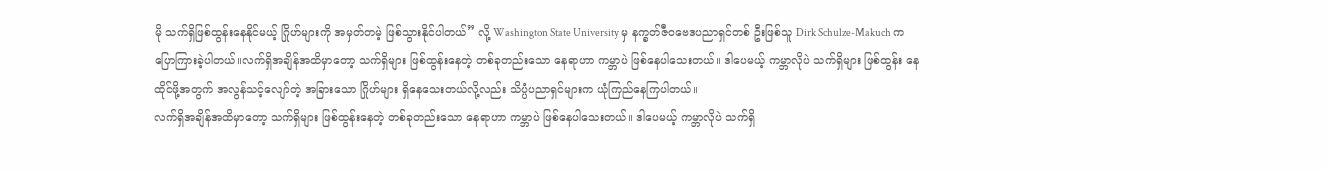မို သက်ရှိဖြစ်ထွန်းနေနိုင်မယ့် ဂြိုဟ်များကို အမှတ်တမဲ့ ဖြစ်သွားနိုင်ပါတယ်” လို့ Washington State University မှ နက္ခတ်ဇီဝဗေဒပညာရှင်တစ် ဦးဖြစ်သူ Dirk Schulze-Makuch က ပြောကြားခဲ့ပါတယ်။လက်ရှိအချိန်အထိမှာတော့ သက်ရှိများ ဖြစ်ထွန်းနေတဲ့ တစ်ခုတည်းသော နေရာဟာ ကမ္ဘာပဲ ဖြစ်နေပါသေးတယ်။ ဒါပေမယ့် ကမ္ဘာလိုပဲ သက်ရှိများ ဖြစ်ထွန်း နေထိုင်ဖို့အတွက် အလွန်သင့်လျော်တဲ့ အခြားသော ဂြိုဟ်များ ရှိနေသေးတယ်လို့လည်း သိပ္ပံပညာရှင်များက ယုံကြည်နေကြပါတယ်။
လက်ရှိအချိန်အထိမှာတော့ သက်ရှိများ ဖြစ်ထွန်းနေတဲ့ တစ်ခုတည်းသော နေရာဟာ ကမ္ဘာပဲ ဖြစ်နေပါသေးတယ်။ ဒါပေမယ့် ကမ္ဘာလိုပဲ သက်ရှိ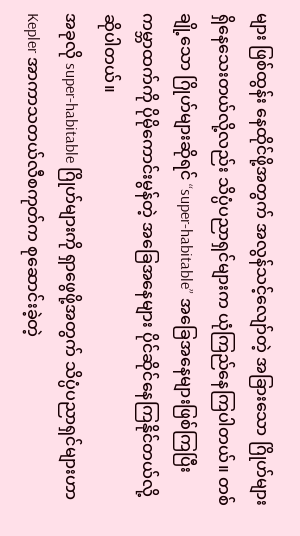များ ဖြစ်ထွန်း နေထိုင်ဖို့အတွက် အလွန်သင့်လျော်တဲ့ အခြားသော ဂြိုဟ်များ ရှိနေသေးတယ်လို့လည်း သိပ္ပံပညာရှင်များက ယုံကြည်နေကြပါတယ်။ တစ်ချို့သော ဂြိုဟ်များဆိုရင် “super-habitable” အခြေအနေများဖြစ်ကြပြီး ကမ္ဘာထက်ကို ပိုမိုကောင်းမွန်တဲ့ အခြေအနေများ ပိုင်ဆိုင်နေကြနိုင်တယ်လို့ ဆိုပါတယ်။
အခုလို super-habitable ဂြိုဟ်များကို ရှာဖွေဖို့အတွက် သိပ္ပံပညာရှင်များဟာ Kepler အာကာသတယ်လီစကုတ်က စုဆောင်းခဲ့တဲ့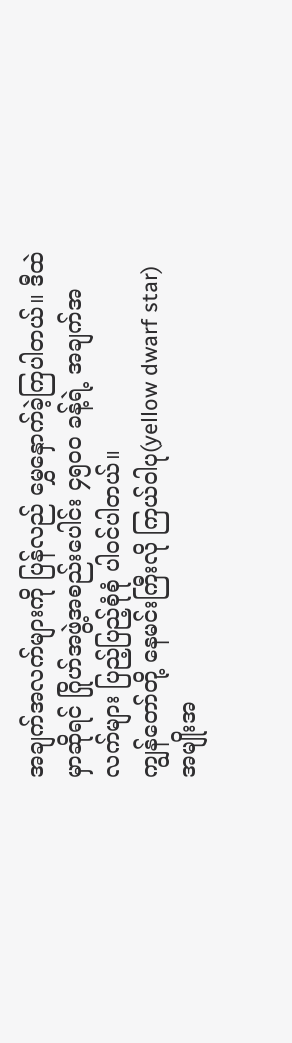အချက်အလက်များကို ပြန်လည် မွှေနှောက်ခဲ့ကြပါတယ်။ ဒီထဲမှာဆိုရင် ဂြိုဟ်အဖွဲ့အစည်းပေါင်း ၄၅၀၀ ခန့်ရဲ့ အချက်အလက်များ ပြည့်ပြည့်စုံစုံ ပါဝင်ပါတယ်။
ကျွန်တော်တို့ နေမင်းကြီးလို ကြယ်ဝါပု(yellow dwarf star) အမျိုးအ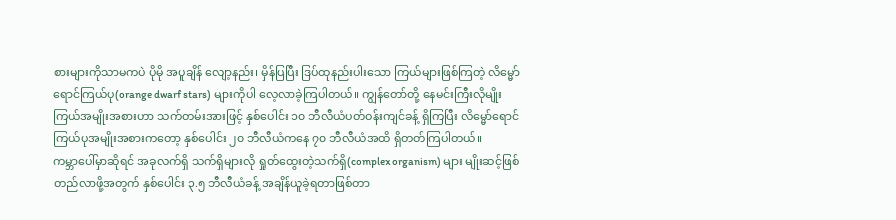စားများကိုသာမကပဲ ပိုမို အပူချိန် လျော့နည်း၊ မှိန်ပြပြီး ဒြပ်ထုနည်းပါးသော ကြယ်များဖြစ်ကြတဲ့ လိမ္မော်ရောင်ကြယ်ပု(orange dwarf stars) များကိုပါ လေ့လာခဲ့ကြပါတယ်။ ကျွန်တော်တို့ နေမင်းကြီးလိုမျိုး ကြယ်အမျိုးအစားဟာ သက်တမ်းအားဖြင့် နှစ်ပေါင်း ၁၀ ဘီလီယံပတ်ဝန်းကျင်ခန့် ရှိကြပြီး လိမ္မော်ရောင်ကြယ်ပုအမျိုးအစားကတော့ နှစ်ပေါင်း ၂၀ ဘီလီယံကနေ ၇၀ ဘီလီယံအထိ ရှိတတ်ကြပါတယ်။
ကမ္ဘာပေါ်မှာဆိုရင် အခုလက်ရှိ သက်ရှိများလို ရှုတ်ထွေးတဲ့သက်ရှိ(complex organism) များ မျိုးဆင့်ဖြစ်တည်လာဖို့အတွက် နှစ်ပေါင်း ၃.၅ ဘီလီယံခန့် အချိန်ယူခဲ့ရတာဖြစ်တာ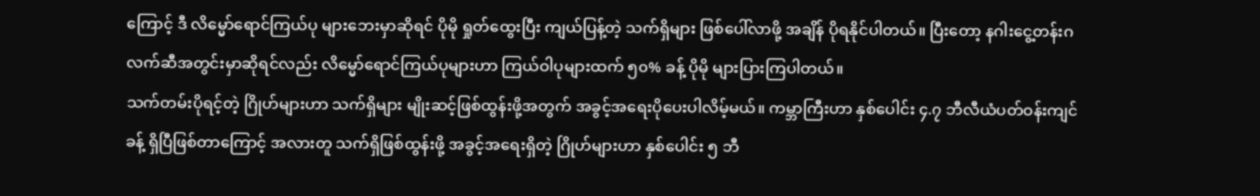ကြောင့် ဒီ လိမ္မော်ရောင်ကြယ်ပု များဘေးမှာဆိုရင် ပိုမို ရှုတ်ထွေးပြီး ကျယ်ပြန့်တဲ့ သက်ရှိများ ဖြစ်ပေါ်လာဖို့ အချိန် ပိုရနိုင်ပါတယ်။ ပြီးတော့ နဂါးငွေ့တန်းဂလက်ဆီအတွင်းမှာဆိုရင်လည်း လိမ္မော်ရောင်ကြယ်ပုများဟာ ကြယ်ဝါပုများထက် ၅၀% ခန့် ပိုမို များပြားကြပါတယ်။
သက်တမ်းပိုရင့်တဲ့ ဂြိုဟ်များဟာ သက်ရှိများ မျိုးဆင့်ဖြစ်ထွန်းဖို့အတွက် အခွင့်အရေးပိုပေးပါလိမ့်မယ်။ ကမ္ဘာကြီးဟာ နှစ်ပေါင်း ၄.၇ ဘီလီယံပတ်ဝန်းကျင်ခန့် ရှိပြီဖြစ်တာကြောင့် အလားတူ သက်ရှိဖြစ်ထွန်းဖို့ အခွင့်အရေးရှိတဲ့ ဂြိုဟ်များဟာ နှစ်ပေါင်း ၅ ဘီ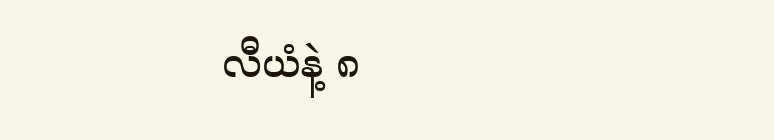လီယံနဲ့ ၈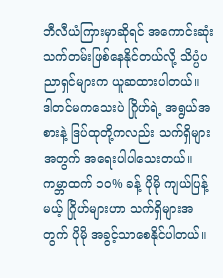ဘီလီယံကြားမှာဆိုရင် အကောင်းဆုံး သက်တမ်းဖြစ်နေနိုင်တယ်လို့ သိပ္ပံပညာရှင်များက ယူဆထားပါတယ်။
ဒါတင်မကသေးပဲ ဂြိုဟ်ရဲ့ အရွယ်အစားနဲ့ ဒြပ်ထုတို့ကလည်း သက်ရှိများအတွက် အရေးပါပါသေးတယ်။ ကမ္ဘာထက် ၁၀% ခန့် ပိုမို ကျယ်ပြန့်မယ့် ဂြိုဟ်များဟာ သက်ရှိများအတွက် ပိုမို အခွင့်သာစေနိုင်ပါတယ်။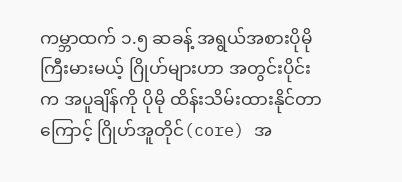ကမ္ဘာထက် ၁.၅ ဆခန့် အရွယ်အစားပိုမိုကြီးမားမယ့် ဂြိုဟ်များဟာ အတွင်းပိုင်းက အပူချိန်ကို ပိုမို ထိန်းသိမ်းထားနိုင်တာကြောင့် ဂြိုဟ်အူတိုင်(core) အ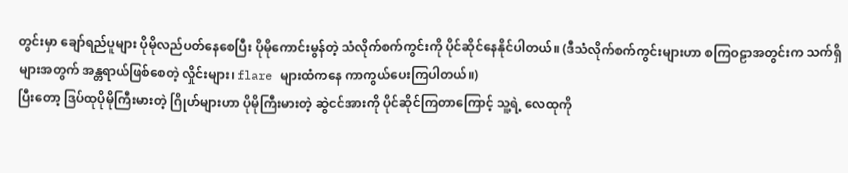တွင်းမှာ ချော်ရည်ပူများ ပိုမိုလည်ပတ်နေစေပြီး ပိုမိုကောင်းမွန်တဲ့ သံလိုက်စက်ကွင်းကို ပိုင်ဆိုင်နေနိုင်ပါတယ်။ (ဒီသံလိုက်စက်ကွင်းများဟာ စကြဝဠာအတွင်းက သက်ရှိများအတွက် အန္တရာယ်ဖြစ်စေတဲ့ လှိုင်းများ၊ flare များထံကနေ ကာကွယ်ပေးကြပါတယ်။)
ပြီးတော့ ဒြပ်ထုပိုမိုကြီးမားတဲ့ ဂြိုဟ်များဟာ ပိုမိုကြီးမားတဲ့ ဆွဲငင်အားကို ပိုင်ဆိုင်ကြတာကြောင့် သူ့ရဲ့ လေထုကို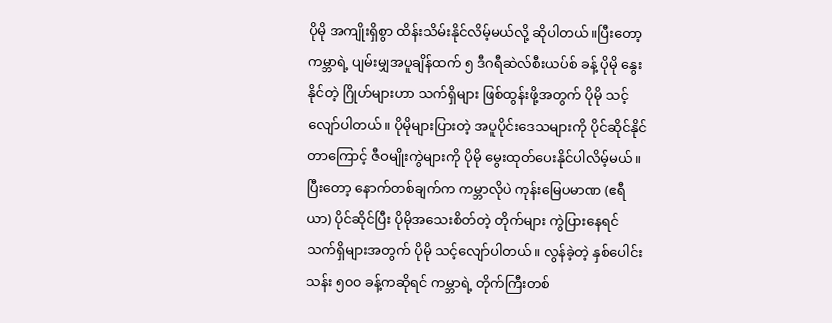ပိုမို အကျိုးရှိစွာ ထိန်းသိမ်းနိုင်လိမ့်မယ်လို့ ဆိုပါတယ်။ပြီးတော့ ကမ္ဘာရဲ့ ပျမ်းမျှအပူချိန်ထက် ၅ ဒီဂရီဆဲလ်စီးယပ်စ် ခန့် ပိုမို နွေးနိုင်တဲ့ ဂြိုဟ်များဟာ သက်ရှိများ ဖြစ်ထွန်းဖို့အတွက် ပိုမို သင့်လျော်ပါတယ်။ ပိုမိုများပြားတဲ့ အပူပိုင်းဒေသများကို ပိုင်ဆိုင်နိုင်တာကြောင့် ဇီဝမျိုးကွဲများကို ပိုမို မွေးထုတ်ပေးနိုင်ပါလိမ့်မယ်။
ပြီးတော့ နောက်တစ်ချက်က ကမ္ဘာလိုပဲ ကုန်းမြေပမာဏ (ဧရီယာ) ပိုင်ဆိုင်ပြီး ပိုမိုအသေးစိတ်တဲ့ တိုက်များ ကွဲပြားနေရင် သက်ရှိများအတွက် ပိုမို သင့်လျော်ပါတယ်။ လွန်ခဲ့တဲ့ နှစ်ပေါင်း သန်း ၅၀၀ ခန့်ကဆိုရင် ကမ္ဘာရဲ့ တိုက်ကြီးတစ်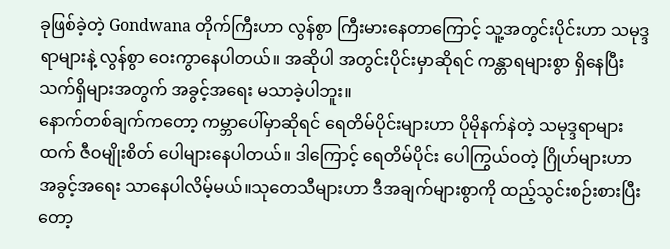ခုဖြစ်ခဲ့တဲ့ Gondwana တိုက်ကြီးဟာ လွန်စွာ ကြီးမားနေတာကြောင့် သူ့အတွင်းပိုင်းဟာ သမုဒ္ဒရာများနဲ့ လွန်စွာ ဝေးကွာနေပါတယ်။ အဆိုပါ အတွင်းပိုင်းမှာဆိုရင် ကန္တာရများစွာ ရှိနေပြီး သက်ရှိများအတွက် အခွင့်အရေး မသာခဲ့ပါဘူး။
နောက်တစ်ချက်ကတော့ ကမ္ဘာပေါ်မှာဆိုရင် ရေတိမ်ပိုင်းများဟာ ပိုမိုနက်နဲတဲ့ သမုဒ္ဒရာများထက် ဇီဝမျိုးစိတ် ပေါများနေပါတယ်။ ဒါကြောင့် ရေတိမ်ပိုင်း ပေါကြွယ်ဝတဲ့ ဂြိုဟ်များဟာ အခွင့်အရေး သာနေပါလိမ့်မယ်။သုတေသီများဟာ ဒီအချက်များစွာကို ထည့်သွင်းစဉ်းစားပြီးတော့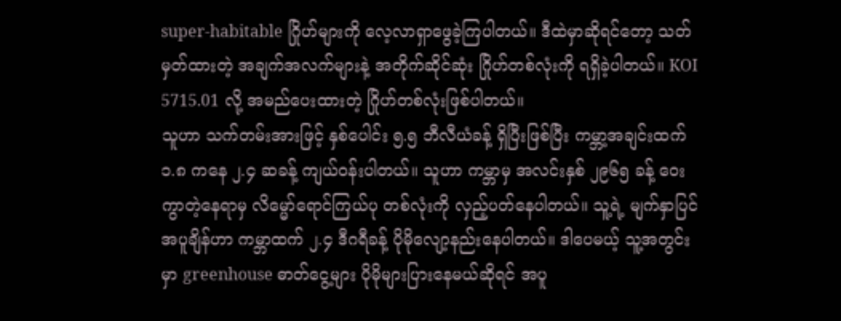super-habitable ဂြိုဟ်များကို လေ့လာရှာဖွေခဲ့ကြပါတယ်။ ဒီထဲမှာဆိုရင်တော့ သတ်မှတ်ထားတဲ့ အချက်အလက်များနဲ့ အတိုက်ဆိုင်ဆုံး ဂြိုဟ်တစ်လုံးကို ရရှိခဲ့ပါတယ်။ KOI 5715.01 လို့ အမည်ပေးထားတဲ့ ဂြိုဟ်တစ်လုံးဖြစ်ပါတယ်။
သူဟာ သက်တမ်းအားဖြင့် နှစ်ပေါင်း ၅.၅ ဘီလီယံခန့် ရှိပြီးဖြစ်ပြီး ကမ္ဘာ့အချင်းထက် ၁.၈ ကနေ ၂.၄ ဆခန့် ကျယ်ဝန်းပါတယ်။ သူဟာ ကမ္ဘာမှ အလင်းနှစ် ၂၉၆၅ ခန့် ဝေးကွာတဲ့နေရာမှ လိမ္မော်ရောင်ကြယ်ပု တစ်လုံးကို လှည့်ပတ်နေပါတယ်။ သူ့ရဲ့ မျက်နှာပြင်အပူချိန်ဟာ ကမ္ဘာထက် ၂.၄ ဒီဂရီခန့် ပိုမိုလျော့နည်းနေပါတယ်။ ဒါပေမယ့် သူ့အတွင်းမှာ greenhouse ဓာတ်ငွေ့များ ပိုမိုများပြားနေမယ်ဆိုရင် အပူ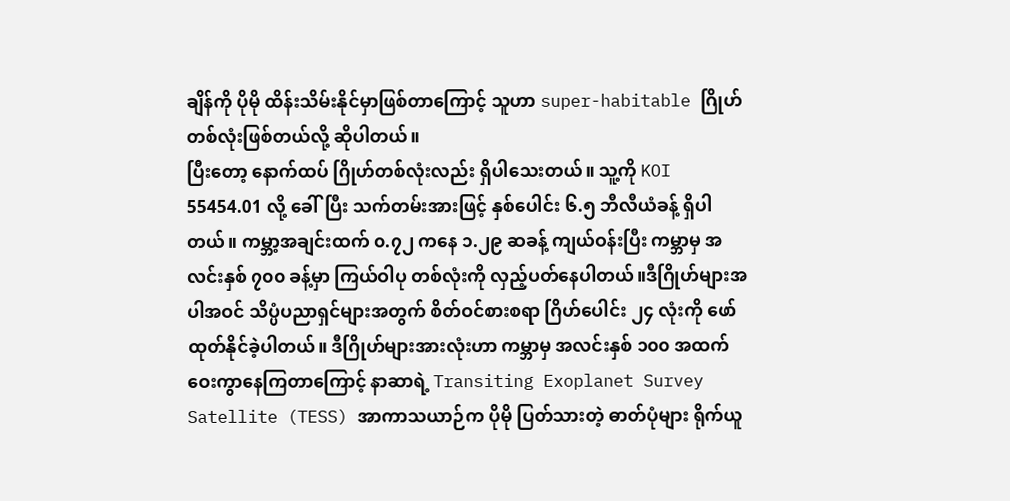ချိန်ကို ပိုမို ထိန်းသိမ်းနိုင်မှာဖြစ်တာကြောင့် သူဟာ super-habitable ဂြိုဟ်တစ်လုံးဖြစ်တယ်လို့ ဆိုပါတယ်။
ပြီးတော့ နောက်ထပ် ဂြိုဟ်တစ်လုံးလည်း ရှိပါသေးတယ်။ သူ့ကို KOI 55454.01 လို့ ခေါ်ပြီး သက်တမ်းအားဖြင့် နှစ်ပေါင်း ၆.၅ ဘီလီယံခန့် ရှိပါတယ်။ ကမ္ဘာ့အချင်းထက် ၀.၇၂ ကနေ ၁.၂၉ ဆခန့် ကျယ်ဝန်းပြီး ကမ္ဘာမှ အလင်းနှစ် ၇၀၀ ခန့်မှာ ကြယ်ဝါပု တစ်လုံးကို လှည့်ပတ်နေပါတယ်။ဒီဂြိုဟ်များအပါအဝင် သိပ္ပံပညာရှင်များအတွက် စိတ်ဝင်စားစရာ ဂြိဟ်ပေါင်း ၂၄ လုံးကို ဖော်ထုတ်နိုင်ခဲ့ပါတယ်။ ဒီဂြိုဟ်များအားလုံးဟာ ကမ္ဘာမှ အလင်းနှစ် ၁၀၀ အထက် ဝေးကွာနေကြတာကြောင့် နာဆာရဲ့ Transiting Exoplanet Survey Satellite (TESS) အာကာသယာဉ်က ပိုမို ပြတ်သားတဲ့ ဓာတ်ပုံများ ရိုက်ယူ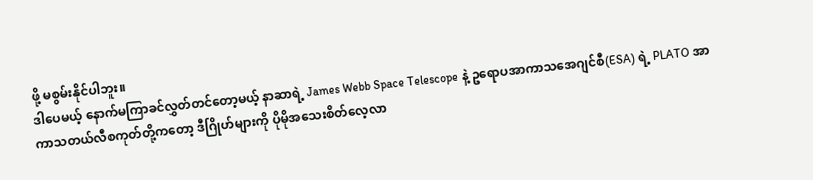ဖို့ မစွမ်းနိုင်ပါဘူး။
ဒါပေမယ့် နောက်မကြာခင်လွှတ်တင်တော့မယ့် နာဆာရဲ့ James Webb Space Telescope နဲ့ ဥရောပအာကာသအေဂျင်စီ(ESA) ရဲ့ PLATO အာကာသတယ်လီစကုတ်တို့ကတော့ ဒီဂြိုဟ်များကို ပိုမိုအသေးစိတ်လေ့လာ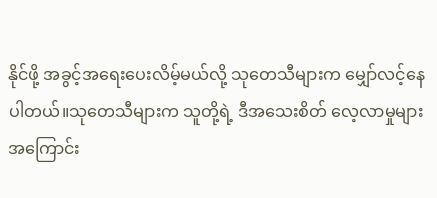နိုင်ဖို့ အခွင့်အရေးပေးလိမ့်မယ်လို့ သုတေသီများက မျှော်လင့်နေပါတယ်။သုတေသီများက သူတို့ရဲ့ ဒီအသေးစိတ် လေ့လာမှုများအကြောင်း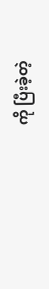ကို ပြီးခဲ့တဲ့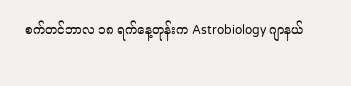စက်တင်ဘာလ ၁၈ ရက်နေ့တုန်းက Astrobiology ဂျာနယ်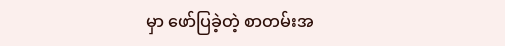မှာ ဖော်ပြခဲ့တဲ့ စာတမ်းအ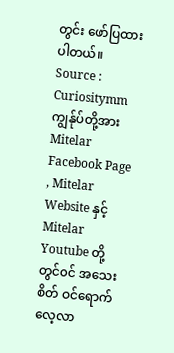တွင်း ဖော်ပြထားပါတယ်။
Source : Curiositymm
ကျွန်ုပ်တို့အား Mitelar Facebook Page , Mitelar Website နှင့် Mitelar Youtube တို့တွင်၀င် အသေးစိတ် ဝင်ရောက်လေ့လာ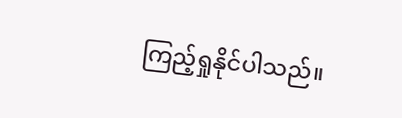ကြည့်ရှုနိုင်ပါသည်။